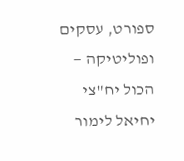ספורט, עסקים ופוליטיקה — הכול יח"צי
יחיאל לימור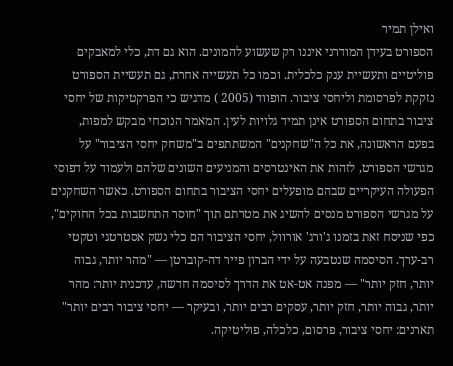ואילן תמיר
הספורט בעידן המודרני איננו רק שעשוע להמונים. הוא גם דת, כלי למאבקים פוליטיים ותעשיית ענק כלכלית. וכמו כל תעשייה אחרת, גם תעשיית הספורט נזקקת לפרסומת וליחסי ציבור. הופווד (2005 ) מדגיש כי הפרקטיקות של יחסי ציבור בתחום הספורט אינן תמיד גלויות לעין. המאמר הנוכחי מבקש למפות, בפעם הראשונה, את כל ה"שחקנים" המשתתפים ב"משחק יחסי הציבור" על מגרשי הספורט, לזהות את האינטרסים והמניעים השונים שלהם ולעמוד על דפוסי הפעולה העיקריים שבהם מופעלים יחסי הציבור בתחום הספורט. כאשר השחקנים על מגרשי הספורט מנסים להשיג את מטרתם תוך "חוסר התחשבות בכל החוקים", כפי שניסח זאת בזמנו ג'ורג' אורוול, יחסי הציבור הם כלי נשק אסטרטגי וטקטי רב-ערך. הסיסמה שנטבעה על ידי הברון פייר דה-קוברטן — "מהר יותר, גבוה יותר, חזק יותר" — מפנה אט-אט את הדרך לסיסמה חדשה, עדכנית יותר: מהר יותר, גבוה יותר, חזק יותר, עסקים רבים יותר, ובעיקר — יחסי ציבור רבים יותר"
תארנים: יחסי ציבור, פרסום, כלכלה, פוליטיקה.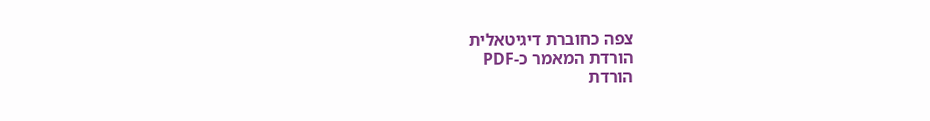צפה כחוברת דיגיטאלית
הורדת המאמר כ-PDF
הורדת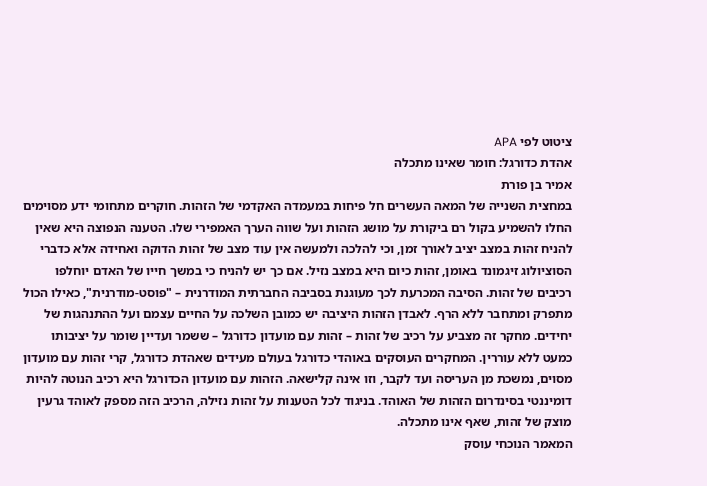ציטוט לפי APA
אהדת כדורגל: חומר שאינו מתכלה
אמיר בן פורת
במחצית השנייה של המאה העשרים חל פיחות במעמדה האקדמי של הזהות. חוקרים מתחומי ידע מסוימים החלו להשמיע בקול רם ביקורת על מושג הזהות ועל שווה הערך האמפירי שלו. הטענה הנפוצה היא שאין להניח זהות במצב יציב לאורך זמן, וכי להלכה ולמעשה אין עוד מצב של זהות הדוקה ואחידה אלא כדברי הסוציולוג זיגמונד באומן, זהות כיום היא במצב נזיל. אם כך יש להניח כי במשך חייו של האדם יוחלפו רכיבים של זהות. הסיבה המכרעת לכך מעוגנת בסביבה החברתית המודרנית – "פוסט-מודרנית", כאילו הכול מתפרק ומתחבר ללא הרף. לאבדן הזהות היציבה יש כמובן השלכה על החיים עצמם ועל ההתנהגות של יחידים. מחקר זה מצביע על רכיב של זהות – זהות עם מועדון כדורגל – ששמר ועדיין שומר על יציבותו כמעט ללא עוררין. המחקרים העוסקים באוהדי כדורגל בעולם מעידים שאהדת כדורגל, קרי זהות עם מועדון מסוים, נמשכת מן העריסה ועד לקבר, וזו אינה קלישאה. הזהות עם מועדון הכדורגל היא רכיב הנוטה להיות דומיננטי בסינדרום הזהות של האוהד. בניגוד לכל הטענות על זהות נזילה, הרכיב הזה מספק לאוהד גרעין מוצק של זהות, שאף אינו מתכלה.
המאמר הנוכחי עוסק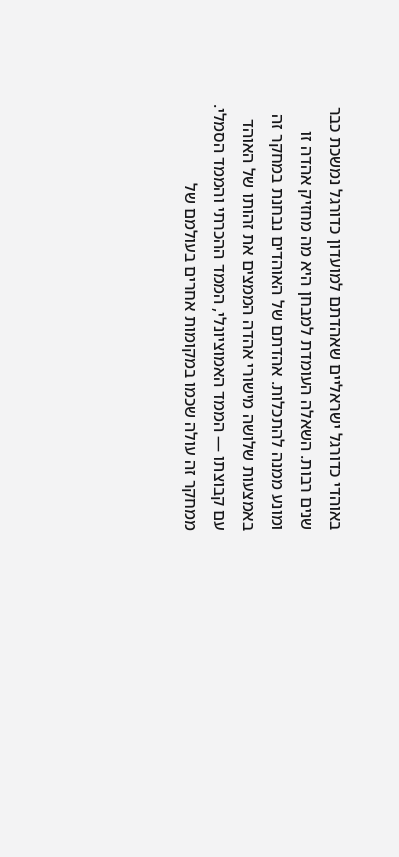באוהדי כדורגל ישראליים שאהדתם למועדון כדורגל נמשכת כבר שנים רבות. השאלה העומדת למבחן היא מה מחזיק אהדה זו ומונע ממנה להתכלות. אהדתם של האוהדים נבחנת במחקר זה באמצעות שלושה מישורי אהדה הממצים את זהותו של האוהד עם קבוצתו — הממד האמוציונלי, הממד ההכרתי והממד הסמלי. ממחקר זה עולה שכמו במקומות אחרים בעולמם של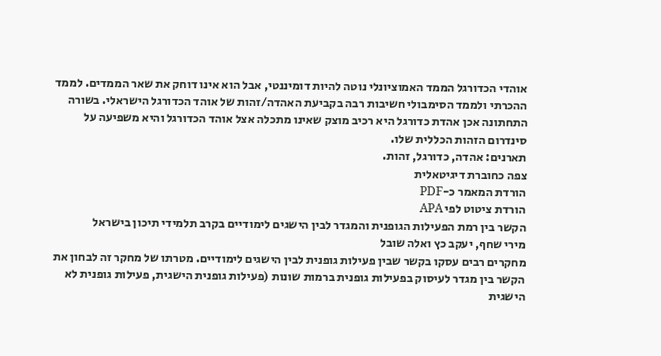אוהדי הכדורגל הממד האמוציונלי נוטה להיות דומיננטי, אבל הוא אינו דוחק את שאר הממדים. לממד ההכרתי ולממד הסימבולי חשיבות רבה בקביעת האהדה/זהות של אוהד הכדורגל הישראלי. בשורה התחתונה אכן אהדת כדורגל היא רכיב מוצק שאינו מתכלה אצל אוהד הכדורגל והיא משפיעה על סינדרום הזהות הכללית שלו.
תארנים: אהדה, כדורגל, זהות.
צפה כחוברת דיגיטאלית
הורדת המאמר כ-PDF
הורדת ציטוט לפי APA
הקשר בין רמת הפעילות הגופנית והמגדר לבין הישגים לימודיים בקרב תלמידי תיכון בישראל
מירי שחף, יעקב כץ ואלה שובל
מחקרים רבים עסקו בקשר שבין פעילות גופנית לבין הישגים לימודיים. מטרתו של מחקר זה לבחון את הקשר בין מגדר לעיסוק בפעילות גופנית ברמות שונות (פעילות גופנית הישגית, פעילות גופנית לא הישגית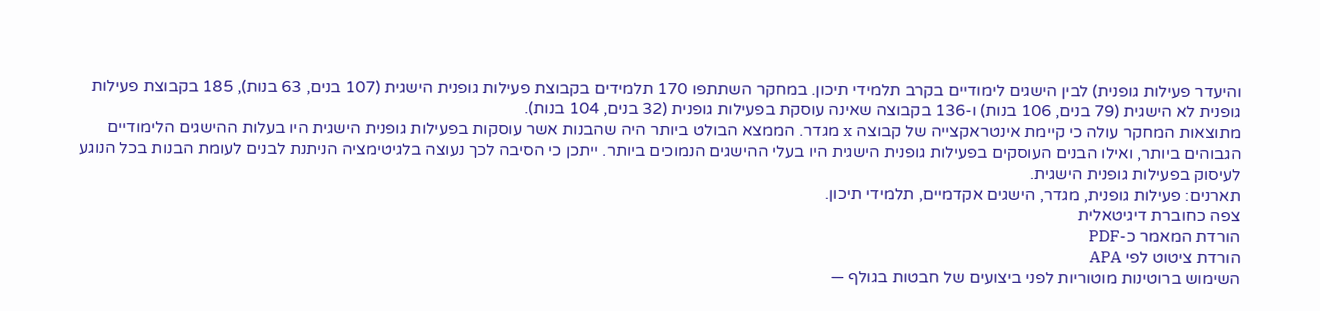והיעדר פעילות גופנית) לבין הישגים לימודיים בקרב תלמידי תיכון. במחקר השתתפו 170 תלמידים בקבוצת פעילות גופנית הישגית (107 בנים, 63 בנות), 185 בקבוצת פעילות גופנית לא הישגית (79 בנים, 106 בנות) ו-136 בקבוצה שאינה עוסקת בפעילות גופנית (32 בנים, 104 בנות).
מתוצאות המחקר עולה כי קיימת אינטראקצייה של קבוצה x מגדר. הממצא הבולט ביותר היה שהבנות אשר עוסקות בפעילות גופנית הישגית היו בעלות ההישגים הלימודיים הגבוהים ביותר, ואילו הבנים העוסקים בפעילות גופנית הישגית היו בעלי ההישגים הנמוכים ביותר. ייתכן כי הסיבה לכך נעוצה בלגיטימציה הניתנת לבנים לעומת הבנות בכל הנוגע לעיסוק בפעילות גופנית הישגית.
תארנים: פעילות גופנית, מגדר, הישגים אקדמיים, תלמידי תיכון.
צפה כחוברת דיגיטאלית
הורדת המאמר כ-PDF
הורדת ציטוט לפי APA
השימוש ברוטינות מוטוריות לפני ביצועים של חבטות בגולף —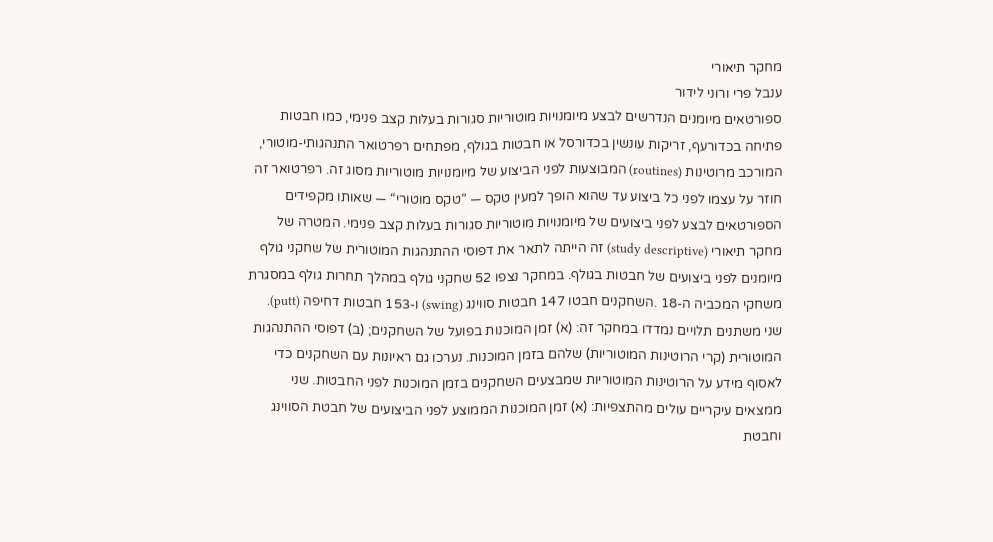מחקר תיאורי
ענבל פרי ורוני לידור
ספורטאים מיומנים הנדרשים לבצע מיומנויות מוטוריות סגורות בעלות קצב פנימי, כמו חבטות פתיחה בכדורעף, זריקות עונשין בכדורסל או חבטות בגולף, מפתחים רפרטואר התנהגותי-מוטורי, המורכב מרוטינות (routines) המבוצעות לפני הביצוע של מיומנויות מוטוריות מסוג זה. רפרטואר זה חוזר על עצמו לפני כל ביצוע עד שהוא הופך למעין טקס — ”טקס מוטורי“ — שאותו מקפידים הספורטאים לבצע לפני ביצועים של מיומנויות מוטוריות סגורות בעלות קצב פנימי. המטרה של מחקר תיאורי (study descriptive) זה הייתה לתאר את דפוסי ההתנהגות המוטורית של שחקני גולף מיומנים לפני ביצועים של חבטות בגולף. במחקר נצפו 52 שחקני גולף במהלך תחרות גולף במסגרת משחקי המכביה ה-18 .השחקנים חבטו 147 חבטות סווינג (swing) ו-153 חבטות דחיפה (putt). שני משתנים תלויים נמדדו במחקר זה: (א) זמן המוכנות בפועל של השחקנים; (ב) דפוסי ההתנהגות המוטורית (קרי הרוטינות המוטוריות) שלהם בזמן המוכנות. נערכו גם ראיונות עם השחקנים כדי לאסוף מידע על הרוטינות המוטוריות שמבצעים השחקנים בזמן המוכנות לפני החבטות. שני ממצאים עיקריים עולים מהתצפיות: (א) זמן המוכנות הממוצע לפני הביצועים של חבטת הסווינג וחבטת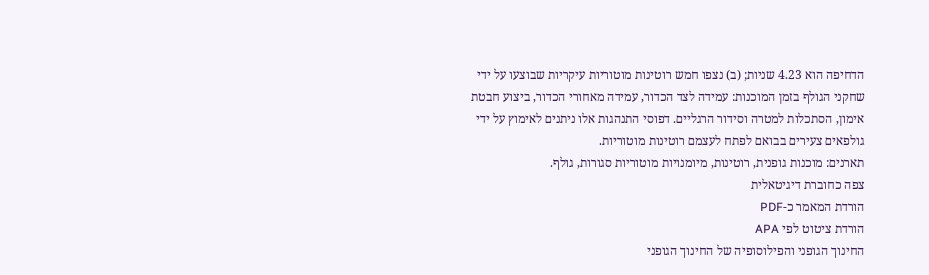הדחיפה הוא 4.23 שניות; (ב) נצפו חמש רוטינות מוטוריות עיקריות שבוצעו על ידי שחקני הגולף בזמן המוכנות: עמידה לצד הכדור, עמידה מאחורי הכדור, ביצוע חבטת אימון, הסתכלות למטרה וסידור הרגליים. דפוסי התנהגות אלו ניתנים לאימוץ על ידי גולפאים צעירים בבואם לפתח לעצמם רוטינות מוטוריות.
תארנים: מוכנות גופנית, רוטינות, מיומנויות מוטוריות סגורות, גולף.
צפה כחוברת דיגיטאלית
הורדת המאמר כ-PDF
הורדת ציטוט לפי APA
החינוך הגופני והפילוסופיה של החינוך הגופני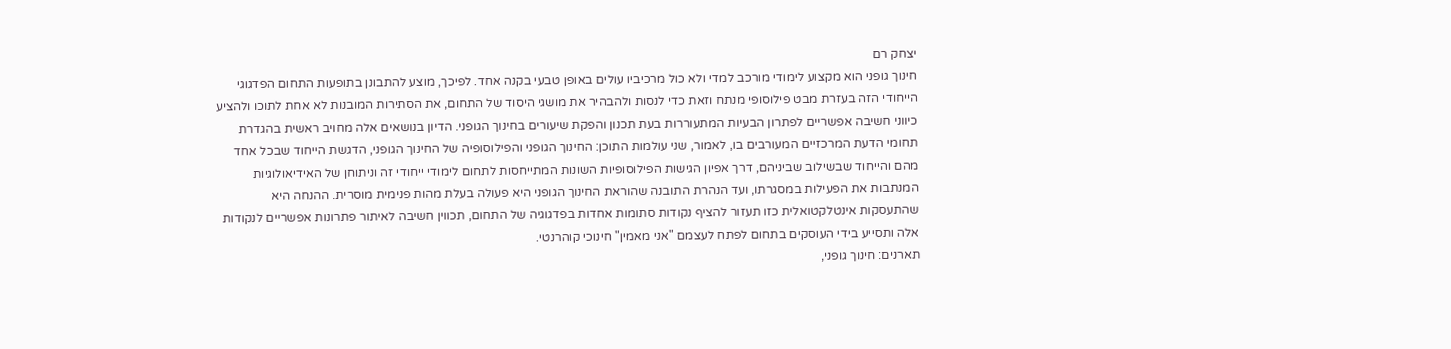יצחק רם
חינוך גופני הוא מקצוע לימודי מורכב למדי ולא כול מרכיביו עולים באופן טבעי בקנה אחד. לפיכך, מוצע להתבונן בתופעות התחום הפדגוגי הייחודי הזה בעזרת מבט פילוסופי מנתח וזאת כדי לנסות ולהבהיר את מושגי היסוד של התחום, את הסתירות המובנות לא אחת לתוכו ולהציע כיווני חשיבה אפשריים לפתרון הבעיות המתעוררות בעת תכנון והפקת שיעורים בחינוך הגופני. הדיון בנושאים אלה מחויב ראשית בהגדרת תחומי הדעת המרכזיים המעורבים בו, לאמור, שני עולמות התוכן: החינוך הגופני והפילוסופיה של החינוך הגופני, הדגשת הייחוד שבכל אחד מהם והייחוד שבשילוב שביניהם, דרך אפיון הגישות הפילוסופיות השונות המתייחסות לתחום לימודי ייחודי זה וניתוחן של האידיאולוגיות המנתבות את הפעילות במסגרתו, ועד הנהרת התובנה שהוראת החינוך הגופני היא פעולה בעלת מהות פנימית מוסרית. ההנחה היא שהתעסקות אינטלקטואלית כזו תעזור להציף נקודות סתומות אחדות בפדגוגיה של התחום, תכווין חשיבה לאיתור פתרונות אפשריים לנקודות אלה ותסייע בידי העוסקים בתחום לפתח לעצמם "אני מאמין" חינוכי קוהרנטי.
תארנים: חינוך גופני,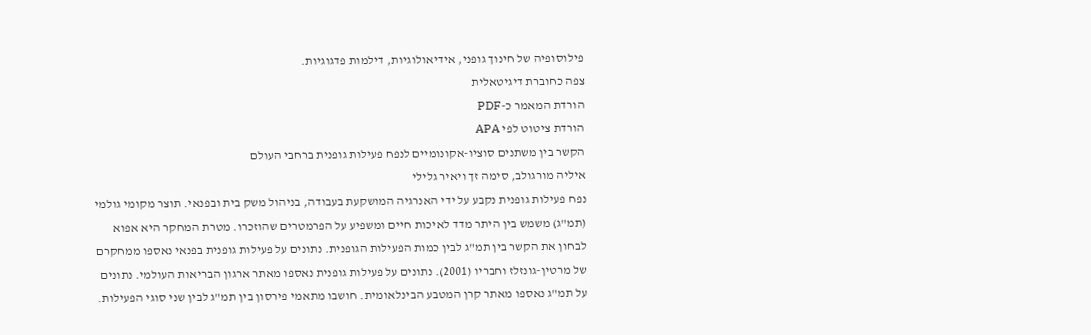פילוסופיה של חינוך גופני, אידיאולוגיות, דילמות פדגוגיות.
צפה כחוברת דיגיטאלית
הורדת המאמר כ-PDF
הורדת ציטוט לפי APA
הקשר בין משתנים סוציו-אקונומיים לנפח פעילות גופנית ברחבי העולם
איליה מורגולב, סימה זך ויאיר גלילי
נפח פעילות גופנית נקבע על ידי האנרגיה המושקעת בעבודה, בניהול משק בית ובפנאי. תוצר מקומי גולמי (תמ"ג) משמש בין היתר מדד לאיכות חיים ומשפיע על הפרמטרים שהוזכרו. מטרת המחקר היא אפוא לבחון את הקשר בין תמ"ג לבין כמות הפעילות הגופנית. נתונים על פעילות גופנית בפנאי נאספו ממחקרם של מרטין-גונזלז וחבריו (2001). נתונים על פעילות גופנית נאספו מאתר ארגון הבריאות העולמי. נתונים על תמ"ג נאספו מאתר קרן המטבע הבינלאומית. חושבו מתאמי פירסון בין תמ"ג לבין שני סוגי הפעילות.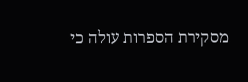מסקירת הספרות עולה כי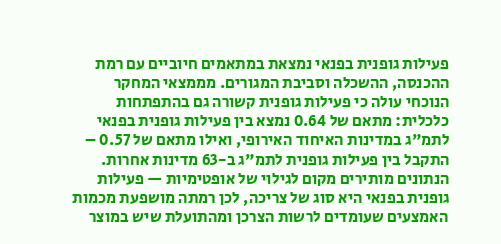פעילות גופנית בפנאי נמצאת במתאמים חיוביים עם רמת ההכנסה, ההשכלה וסביבת המגורים. מממצאי המחקר הנוכחי עולה כי פעילות גופנית קשורה גם בהתפתחות כלכלית: מתאם של 0.64 נמצא בין פעילות גופנית בפנאי לתמ"ג במדינות האיחוד האירופי, ואילו מתאם של 0.57 – התקבל בין פעילות גופנית לתמ"ג ב-63 מדינות אחרות. הנתונים מותירים מקום לגילוי של אופטימיות — פעילות גופנית בפנאי היא סוג של צריכה, לכן רמתה מושפעת מכמות האמצעים שעומדים לרשות הצרכן ומהתועלת שיש במוצר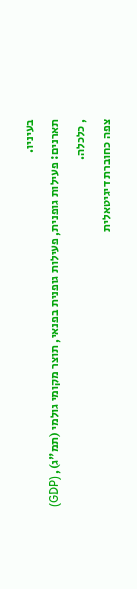בעיניו.
תארנים: פעילות גופנית, פעילות גופנית בפנאי, תוצר מקומי גולמי (תמ"ג), (GDP) , כלכלה.
צפה כחוברת דיגיטאלית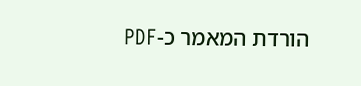הורדת המאמר כ-PDF